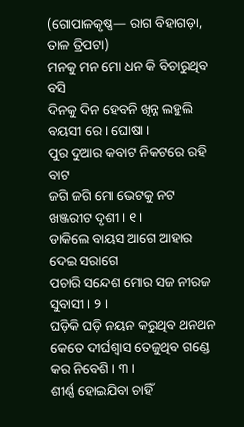(ଗୋପାଳକୃଷ୍ଣ— ରାଗ ବିହାଗଡ଼ା, ତାଳ ତ୍ରିପଟା)
ମନକୁ ମନ ମୋ ଧନ କି ବିଚାରୁଥିବ ବସି
ଦିନକୁ ଦିନ ହେବନି ଖିନ୍ନ ଲହୁଲି ବୟସୀ ରେ । ଘୋଷା ।
ପୁର ଦୁଆର କବାଟ ନିକଟରେ ରହି ବାଟ
ଜଗି ଜଗି ମୋ ଭେଟକୁ ନଟ ଖଞ୍ଜରୀଟ ଦୃଶୀ । ୧ ।
ଡାକିଲେ ବାୟସ ଆଗେ ଆହାର ଦେଇ ସରାଗେ
ପଚାରି ସନ୍ଦେଶ ମୋର ସଜ ନୀରଜ ସୁବାସୀ । ୨ ।
ଘଡ଼ିକି ଘଡ଼ି ନୟନ କରୁଥିବ ଥନଥନ
କେତେ ଦୀର୍ଘଶ୍ୱାସ ତେଜୁଥିବ ଗଣ୍ଡେ କର ନିବେଶି । ୩ ।
ଶୀର୍ଣ୍ଣ ହୋଇଯିବା ଚାହିଁ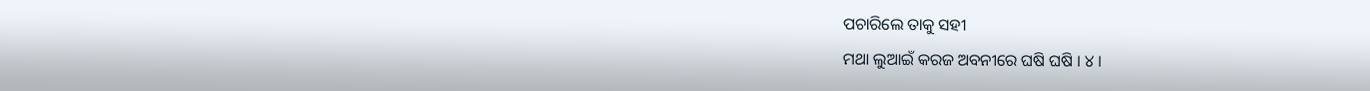ପଚାରିଲେ ତାକୁ ସହୀ
ମଥା ଲୁଆଇଁ କରଜ ଅବନୀରେ ଘଷି ଘଷି । ୪ ।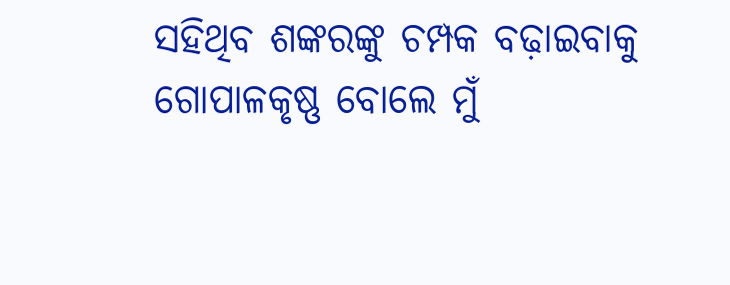ସହିଥିବ ଶଙ୍କରଙ୍କୁ ଚମ୍ପକ ବଢ଼ାଇବାକୁ
ଗୋପାଳକୃଷ୍ଣ ବୋଲେ ମୁଁ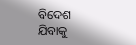ବିଦେଶ ଯିବାକୁ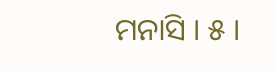ମନାସି । ୫ ।